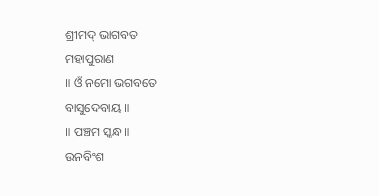ଶ୍ରୀମଦ୍ ଭାଗବତ
ମହାପୁରାଣ
॥ ଓଁ ନମୋ ଭଗବତେ
ବାସୁଦେବାୟ ॥
॥ ପଞ୍ଚମ ସ୍କନ୍ଧ ॥
ଉନବିଂଶ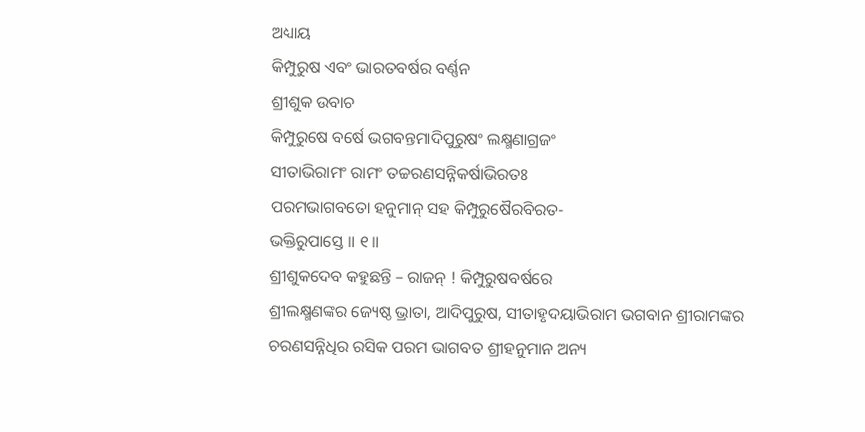ଅଧ୍ୟାୟ
କିମ୍ପୁରୁଷ ଏବଂ ଭାରତବର୍ଷର ବର୍ଣ୍ଣନ
ଶ୍ରୀଶୁକ ଉବାଚ
କିମ୍ପୁରୁଷେ ବର୍ଷେ ଭଗବନ୍ତମାଦିପୁରୁଷଂ ଲକ୍ଷ୍ମଣାଗ୍ରଜଂ
ସୀତାଭିରାମଂ ରାମଂ ତଚ୍ଚରଣସନ୍ନିକର୍ଷାଭିରତଃ
ପରମଭାଗବତୋ ହନୁମାନ୍ ସହ କିମ୍ପୁରୁଷୈରବିରତ-
ଭକ୍ତିରୁପାସ୍ତେ ॥ ୧॥
ଶ୍ରୀଶୁକଦେବ କହୁଛନ୍ତି – ରାଜନ୍ ! କିମ୍ପୁରୁଷବର୍ଷରେ
ଶ୍ରୀଲକ୍ଷ୍ମଣଙ୍କର ଜ୍ୟେଷ୍ଠ ଭ୍ରାତା, ଆଦିପୁରୁଷ, ସୀତାହୃଦୟାଭିରାମ ଭଗବାନ ଶ୍ରୀରାମଙ୍କର
ଚରଣସନ୍ନିଧିର ରସିକ ପରମ ଭାଗବତ ଶ୍ରୀହନୁମାନ ଅନ୍ୟ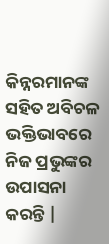କିନ୍ନରମାନଙ୍କ ସହିତ ଅବିଚଳ ଭକ୍ତିଭାବରେ
ନିଜ ପ୍ରଭୁଙ୍କର ଉପାସନା କରନ୍ତି |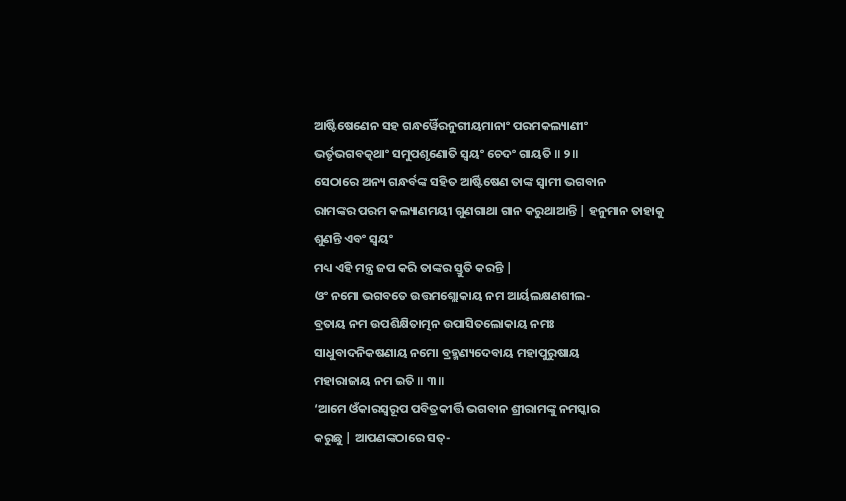ଆର୍ଷ୍ଟିଷେଣେନ ସହ ଗନ୍ଧର୍ୱୈରନୁଗୀୟମାନାଂ ପରମକଲ୍ୟାଣୀଂ
ଭର୍ତୃଭଗବତ୍କଥାଂ ସମୁପଶୃଣୋତି ସ୍ୱୟଂ ଚେଦଂ ଗାୟତି ॥ ୨॥
ସେଠାରେ ଅନ୍ୟ ଗନ୍ଧର୍ବଙ୍କ ସହିତ ଆର୍ଷ୍ଟିଷେଣ ତାଙ୍କ ସ୍ବାମୀ ଭଗବାନ
ରାମଙ୍କର ପରମ କଲ୍ୟାଣମୟୀ ଗୁଣଗାଥା ଗାନ କରୁଥାଆନ୍ତି | ହନୁମାନ ତାହାକୁ ଶୁଣନ୍ତି ଏବଂ ସ୍ବୟଂ
ମଧ୍ୟ ଏହି ମନ୍ତ୍ର ଜପ କରି ତାଙ୍କର ସ୍ତୁତି କରନ୍ତି |
ଓଂ ନମୋ ଭଗବତେ ଉତ୍ତମଶ୍ଲୋକାୟ ନମ ଆର୍ୟଲକ୍ଷଣଶୀଲ-
ବ୍ରତାୟ ନମ ଉପଶିକ୍ଷିତାତ୍ମନ ଉପାସିତଲୋକାୟ ନମଃ
ସାଧୁବାଦନିକଷଣାୟ ନମୋ ବ୍ରହ୍ମଣ୍ୟଦେବାୟ ମହାପୁରୁଷାୟ
ମହାରାଜାୟ ନମ ଇତି ॥ ୩॥
‘ଆମେ ଓଁକାରସ୍ବରୂପ ପବିତ୍ରକୀର୍ତ୍ତି ଭଗବାନ ଶ୍ରୀରାମଙ୍କୁ ନମସ୍କାର
କରୁଛୁ | ଆପଣଙ୍କଠାରେ ସତ୍-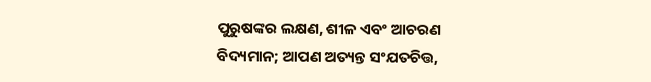ପୁରୁଷଙ୍କର ଲକ୍ଷଣ, ଶୀଳ ଏବଂ ଆଚରଣ
ବିଦ୍ୟମାନ; ଆପଣ ଅତ୍ୟନ୍ତ ସଂଯତଚିତ୍ତ,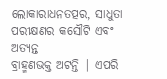ଲୋକାରାଧନତତ୍ପର, ସାଧୁତା ପରୀକ୍ଷଣର କସୌଟି ଏବଂ ଅତ୍ୟନ୍ତ
ବ୍ରାହ୍ମଣଭକ୍ତ ଅଟନ୍ତି | ଏପରି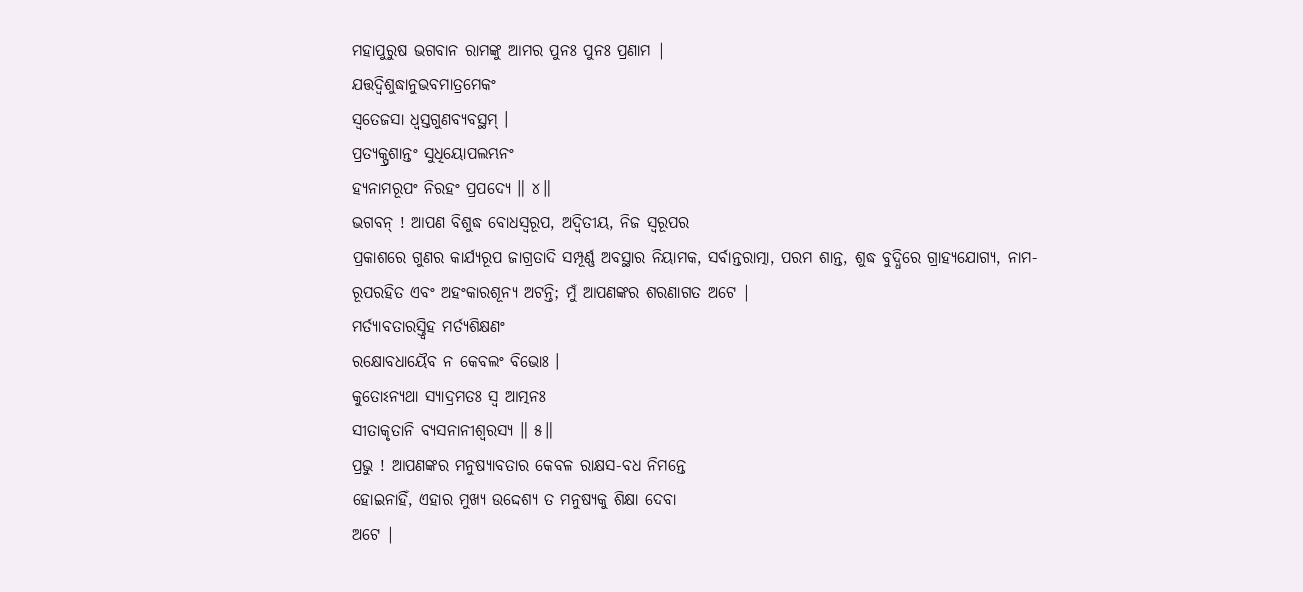ମହାପୁରୁଷ ଭଗବାନ ରାମଙ୍କୁ ଆମର ପୁନଃ ପୁନଃ ପ୍ରଣାମ |
ଯତ୍ତଦ୍ୱିଶୁଦ୍ଧାନୁଭବମାତ୍ରମେକଂ
ସ୍ୱତେଜସା ଧ୍ୱସ୍ତଗୁଣବ୍ୟବସ୍ଥମ୍ ।
ପ୍ରତ୍ୟକ୍ପ୍ରଶାନ୍ତଂ ସୁଧିୟୋପଲମ୍ଭନଂ
ହ୍ୟନାମରୂପଂ ନିରହଂ ପ୍ରପଦ୍ୟେ ॥ ୪॥
ଭଗବନ୍ ! ଆପଣ ବିଶୁଦ୍ଧ ବୋଧସ୍ଵରୂପ, ଅଦ୍ବିତୀୟ, ନିଜ ସ୍ବରୂପର
ପ୍ରକାଶରେ ଗୁଣର କାର୍ଯ୍ୟରୂପ ଜାଗ୍ରତାଦି ସମ୍ପୂର୍ଣ୍ଣ ଅବସ୍ଥାର ନିୟାମକ, ସର୍ବାନ୍ତରାତ୍ମା, ପରମ ଶାନ୍ତ, ଶୁଦ୍ଧ ବୁଦ୍ଧିରେ ଗ୍ରାହ୍ୟଯୋଗ୍ୟ, ନାମ-ରୂପରହିତ ଏବଂ ଅହଂକାରଶୂନ୍ୟ ଅଟନ୍ତି; ମୁଁ ଆପଣଙ୍କର ଶରଣାଗତ ଅଟେ |
ମର୍ତ୍ୟାବତାରସ୍ତ୍ୱିହ ମର୍ତ୍ୟଶିକ୍ଷଣଂ
ରକ୍ଷୋବଧାୟୈବ ନ କେବଲଂ ବିଭୋଃ ।
କୁତୋଽନ୍ୟଥା ସ୍ୟାଦ୍ରମତଃ ସ୍ୱ ଆତ୍ମନଃ
ସୀତାକୃତାନି ବ୍ୟସନାନୀଶ୍ୱରସ୍ୟ ॥ ୫॥
ପ୍ରଭୁ ! ଆପଣଙ୍କର ମନୁଷ୍ୟାବତାର କେବଳ ରାକ୍ଷସ-ବଧ ନିମନ୍ତେ
ହୋଇନାହିଁ, ଏହାର ମୁଖ୍ୟ ଉଦ୍ଦେଶ୍ୟ ତ ମନୁଷ୍ୟକୁ ଶିକ୍ଷା ଦେବା
ଅଟେ |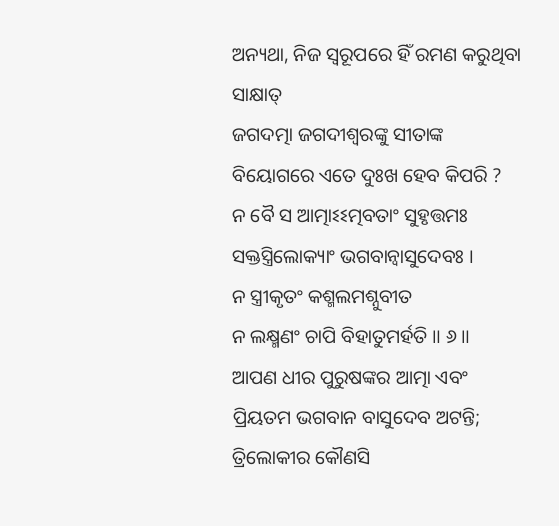ଅନ୍ୟଥା, ନିଜ ସ୍ବରୂପରେ ହିଁ ରମଣ କରୁଥିବା ସାକ୍ଷାତ୍
ଜଗଦତ୍ମା ଜଗଦୀଶ୍ବରଙ୍କୁ ସୀତାଙ୍କ ବିୟୋଗରେ ଏତେ ଦୁଃଖ ହେବ କିପରି ?
ନ ବୈ ସ ଆତ୍ମାଽଽତ୍ମବତାଂ ସୁହୃତ୍ତମଃ
ସକ୍ତସ୍ତ୍ରିଲୋକ୍ୟାଂ ଭଗବାନ୍ୱାସୁଦେବଃ ।
ନ ସ୍ତ୍ରୀକୃତଂ କଶ୍ମଲମଶ୍ନୁବୀତ
ନ ଲକ୍ଷ୍ମଣଂ ଚାପି ବିହାତୁମର୍ହତି ॥ ୬॥
ଆପଣ ଧୀର ପୁରୁଷଙ୍କର ଆତ୍ମା ଏବଂ ପ୍ରିୟତମ ଭଗବାନ ବାସୁଦେବ ଅଟନ୍ତି; ତ୍ରିଲୋକୀର କୌଣସି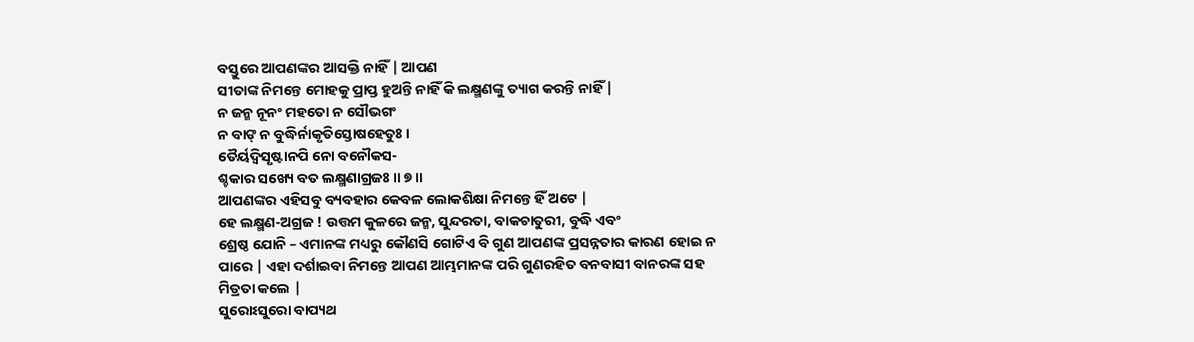ବସ୍ତୁରେ ଆପଣଙ୍କର ଆସକ୍ତି ନାହିଁ | ଆପଣ
ସୀତାଙ୍କ ନିମନ୍ତେ ମୋହକୁ ପ୍ରାପ୍ତ ହୁଅନ୍ତି ନାହିଁ କି ଲକ୍ଷ୍ମଣଙ୍କୁ ତ୍ୟାଗ କରନ୍ତି ନାହିଁ |
ନ ଜନ୍ମ ନୂନଂ ମହତୋ ନ ସୌଭଗଂ
ନ ବାଙ୍ ନ ବୁଦ୍ଧିର୍ନାକୃତିସ୍ତୋଷହେତୁଃ ।
ତୈର୍ୟଦ୍ୱିସୃଷ୍ଟାନପି ନୋ ବନୌକସ-
ଶ୍ଚକାର ସଖ୍ୟେ ବତ ଲକ୍ଷ୍ମଣାଗ୍ରଜଃ ॥ ୭॥
ଆପଣଙ୍କର ଏହିସବୁ ବ୍ୟବହାର କେବଳ ଲୋକଶିକ୍ଷା ନିମନ୍ତେ ହିଁ ଅଟେ |
ହେ ଲକ୍ଷ୍ମଣ-ଅଗ୍ରଜ ! ଉତ୍ତମ କୁଳରେ ଜନ୍ମ, ସୁନ୍ଦରତା, ବାକଚାତୁରୀ, ବୁଦ୍ଧି ଏବଂ
ଶ୍ରେଷ୍ଠ ଯୋନି – ଏମାନଙ୍କ ମଧ୍ୟରୁ କୌଣସି ଗୋଟିଏ ବି ଗୁଣ ଆପଣଙ୍କ ପ୍ରସନ୍ନତାର କାରଣ ହୋଇ ନ
ପାରେ | ଏହା ଦର୍ଶାଇବା ନିମନ୍ତେ ଆପଣ ଆମ୍ଭମାନଙ୍କ ପରି ଗୁଣରହିତ ବନବାସୀ ବାନରଙ୍କ ସହ
ମିତ୍ରତା କଲେ |
ସୁରୋଽସୁରୋ ବାପ୍ୟଥ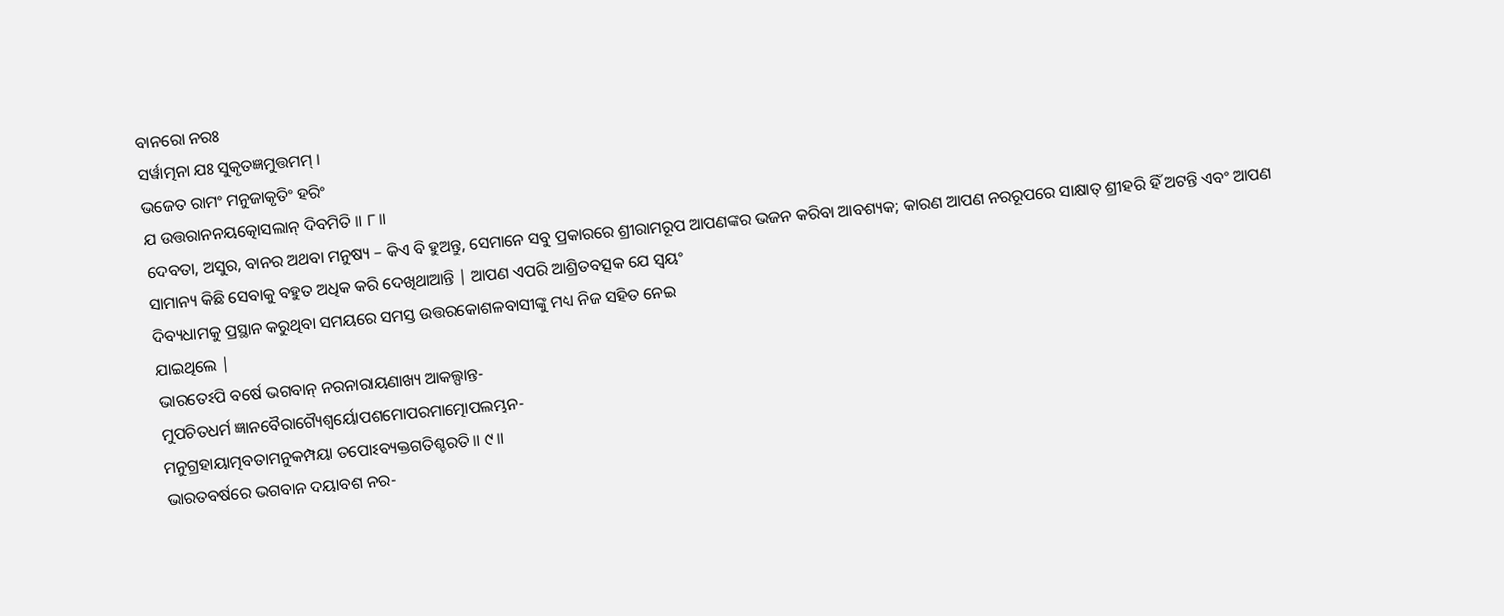ବାନରୋ ନରଃ
ସର୍ୱାତ୍ମନା ଯଃ ସୁକୃତଜ୍ଞମୁତ୍ତମମ୍ ।
ଭଜେତ ରାମଂ ମନୁଜାକୃତିଂ ହରିଂ
ଯ ଉତ୍ତରାନନୟତ୍କୋସଲାନ୍ ଦିବମିତି ॥ ୮॥
ଦେବତା, ଅସୁର, ବାନର ଅଥବା ମନୁଷ୍ୟ – କିଏ ବି ହୁଅନ୍ତୁ, ସେମାନେ ସବୁ ପ୍ରକାରରେ ଶ୍ରୀରାମରୂପ ଆପଣଙ୍କର ଭଜନ କରିବା ଆବଶ୍ୟକ; କାରଣ ଆପଣ ନରରୂପରେ ସାକ୍ଷାତ୍ ଶ୍ରୀହରି ହିଁ ଅଟନ୍ତି ଏବଂ ଆପଣ
ସାମାନ୍ୟ କିଛି ସେବାକୁ ବହୁତ ଅଧିକ କରି ଦେଖିଥାଆନ୍ତି | ଆପଣ ଏପରି ଆଶ୍ରିତବତ୍ସକ ଯେ ସ୍ବୟଂ
ଦିବ୍ୟଧାମକୁ ପ୍ରସ୍ଥାନ କରୁଥିବା ସମୟରେ ସମସ୍ତ ଉତ୍ତରକୋଶଳବାସୀଙ୍କୁ ମଧ୍ୟ ନିଜ ସହିତ ନେଇ
ଯାଇଥିଲେ |
ଭାରତେଽପି ବର୍ଷେ ଭଗବାନ୍ ନରନାରାୟଣାଖ୍ୟ ଆକଲ୍ପାନ୍ତ-
ମୁପଚିତଧର୍ମ ଜ୍ଞାନବୈରାଗ୍ୟୈଶ୍ୱର୍ୟୋପଶମୋପରମାତ୍ମୋପଲମ୍ଭନ-
ମନୁଗ୍ରହାୟାତ୍ମବତାମନୁକମ୍ପୟା ତପୋଽବ୍ୟକ୍ତଗତିଶ୍ଚରତି ॥ ୯॥
ଭାରତବର୍ଷରେ ଭଗବାନ ଦୟାବଶ ନର-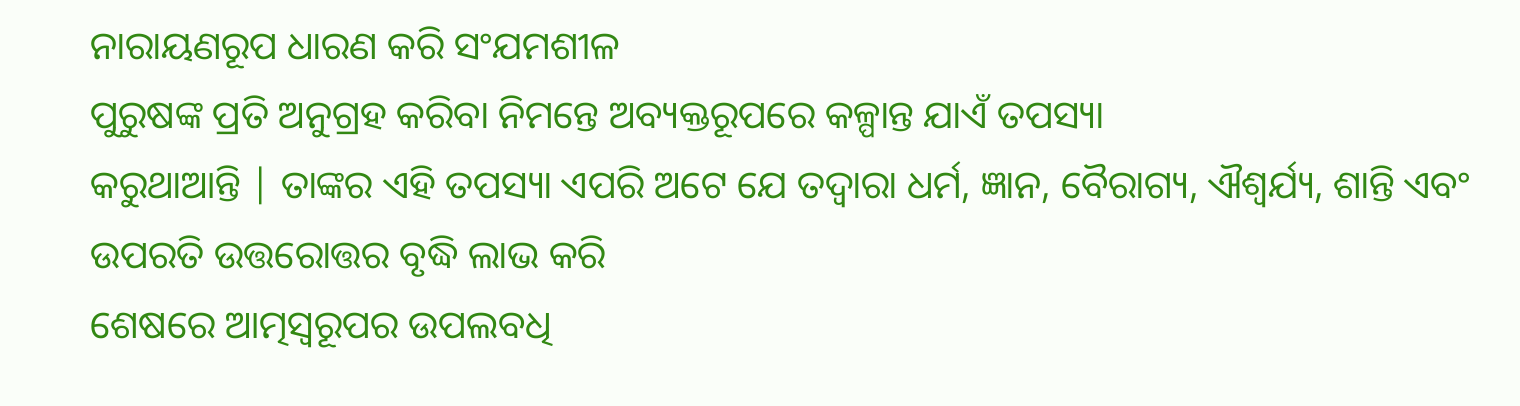ନାରାୟଣରୂପ ଧାରଣ କରି ସଂଯମଶୀଳ
ପୁରୁଷଙ୍କ ପ୍ରତି ଅନୁଗ୍ରହ କରିବା ନିମନ୍ତେ ଅବ୍ୟକ୍ତରୂପରେ କଳ୍ପାନ୍ତ ଯାଏଁ ତପସ୍ୟା
କରୁଥାଆନ୍ତି | ତାଙ୍କର ଏହି ତପସ୍ୟା ଏପରି ଅଟେ ଯେ ତଦ୍ବାରା ଧର୍ମ, ଜ୍ଞାନ, ବୈରାଗ୍ୟ, ଐଶ୍ବର୍ଯ୍ୟ, ଶାନ୍ତି ଏବଂ ଉପରତି ଉତ୍ତରୋତ୍ତର ବୃଦ୍ଧି ଲାଭ କରି
ଶେଷରେ ଆତ୍ମସ୍ବରୂପର ଉପଲବଧି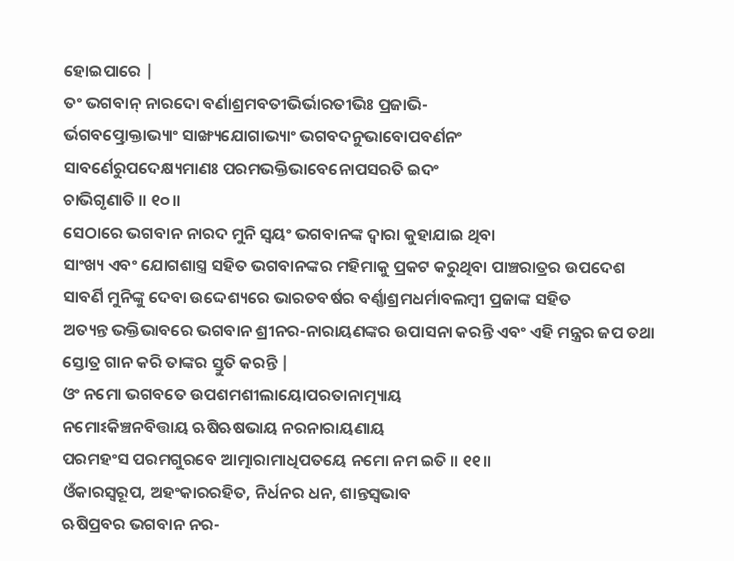ହୋଇପାରେ |
ତଂ ଭଗବାନ୍ ନାରଦୋ ବର୍ଣାଶ୍ରମବତୀଭିର୍ଭାରତୀଭିଃ ପ୍ରଜାଭି-
ର୍ଭଗବତ୍ପ୍ରୋକ୍ତାଭ୍ୟାଂ ସାଙ୍ଖ୍ୟଯୋଗାଭ୍ୟାଂ ଭଗବଦନୁଭାବୋପବର୍ଣନଂ
ସାବର୍ଣେରୁପଦେକ୍ଷ୍ୟମାଣଃ ପରମଭକ୍ତିଭାବେନୋପସରତି ଇଦଂ
ଚାଭିଗୃଣାତି ॥ ୧୦॥
ସେଠାରେ ଭଗବାନ ନାରଦ ମୁନି ସ୍ବୟଂ ଭଗବାନଙ୍କ ଦ୍ବାରା କୁହାଯାଇ ଥିବା
ସାଂଖ୍ୟ ଏବଂ ଯୋଗଶାସ୍ତ୍ର ସହିତ ଭଗବାନଙ୍କର ମହିମାକୁ ପ୍ରକଟ କରୁଥିବା ପାଞ୍ଚରାତ୍ରର ଉପଦେଶ
ସାବର୍ଣି ମୁନିଙ୍କୁ ଦେବା ଉଦ୍ଦେଶ୍ୟରେ ଭାରତବର୍ଷର ବର୍ଣ୍ଣାଶ୍ରମଧର୍ମାବଲମ୍ବୀ ପ୍ରଜାଙ୍କ ସହିତ
ଅତ୍ୟନ୍ତ ଭକ୍ତିଭାବରେ ଭଗବାନ ଶ୍ରୀନର-ନାରାୟଣଙ୍କର ଉପାସନା କରନ୍ତି ଏବଂ ଏହି ମନ୍ତ୍ରର ଜପ ତଥା
ସ୍ତୋତ୍ର ଗାନ କରି ତାଙ୍କର ସ୍ତୁତି କରନ୍ତି |
ଓଂ ନମୋ ଭଗବତେ ଉପଶମଶୀଲାୟୋପରତାନାତ୍ମ୍ୟାୟ
ନମୋଽକିଞ୍ଚନବିତ୍ତାୟ ଋଷିଋଷଭାୟ ନରନାରାୟଣାୟ
ପରମହଂସ ପରମଗୁରବେ ଆତ୍ମାରାମାଧିପତୟେ ନମୋ ନମ ଇତି ॥ ୧୧॥
ଓଁକାରସ୍ବରୂପ, ଅହଂକାରରହିତ, ନିର୍ଧନର ଧନ, ଶାନ୍ତସ୍ବଭାବ
ଋଷିପ୍ରବର ଭଗବାନ ନର-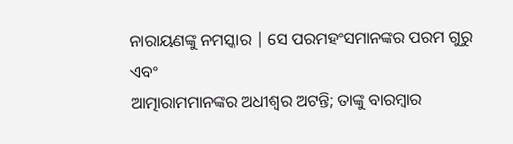ନାରାୟଣଙ୍କୁ ନମସ୍କାର | ସେ ପରମହଂସମାନଙ୍କର ପରମ ଗୁରୁ ଏବଂ
ଆତ୍ମାରାମମାନଙ୍କର ଅଧୀଶ୍ବର ଅଟନ୍ତି; ତାଙ୍କୁ ବାରମ୍ବାର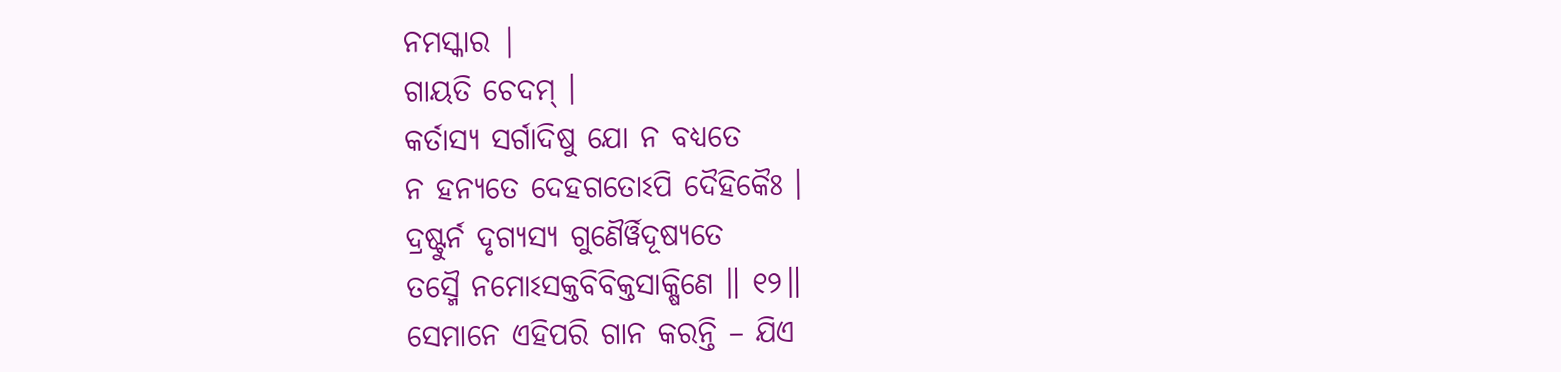ନମସ୍କାର |
ଗାୟତି ଚେଦମ୍ ।
କର୍ତାସ୍ୟ ସର୍ଗାଦିଷୁ ଯୋ ନ ବଧ୍ୟତେ
ନ ହନ୍ୟତେ ଦେହଗତୋଽପି ଦୈହିକୈଃ ।
ଦ୍ରଷ୍ଟୁର୍ନ ଦୃଗ୍ୟସ୍ୟ ଗୁଣୈର୍ୱିଦୂଷ୍ୟତେ
ତସ୍ମୈ ନମୋଽସକ୍ତବିବିକ୍ତସାକ୍ଷିଣେ ॥ ୧୨॥
ସେମାନେ ଏହିପରି ଗାନ କରନ୍ତି – ଯିଏ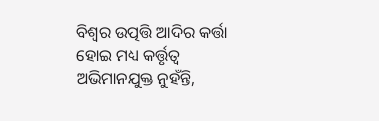ବିଶ୍ବର ଉତ୍ପତ୍ତି ଆଦିର କର୍ତ୍ତା
ହୋଇ ମଧ୍ୟ କର୍ତ୍ତୃତ୍ବ ଅଭିମାନଯୁକ୍ତ ନୁହଁନ୍ତି,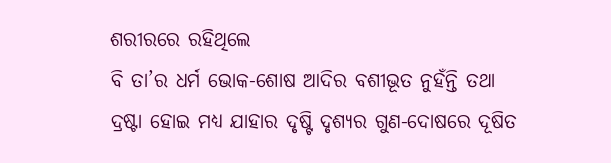ଶରୀରରେ ରହିଥିଲେ
ବି ତା’ର ଧର୍ମ ଭୋକ-ଶୋଷ ଆଦିର ବଶୀଭୂତ ନୁହଁନ୍ତି ତଥା
ଦ୍ରଷ୍ଟା ହୋଇ ମଧ୍ୟ ଯାହାର ଦୃଷ୍ଟି ଦୃଶ୍ୟର ଗୁଣ-ଦୋଷରେ ଦୂଷିତ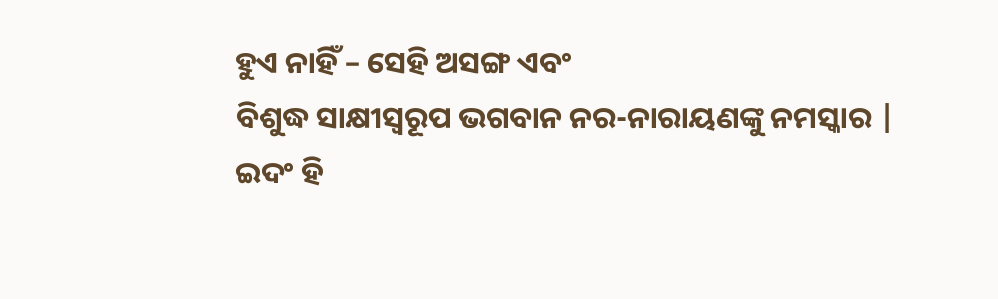ହୁଏ ନାହିଁ – ସେହି ଅସଙ୍ଗ ଏବଂ
ବିଶୁଦ୍ଧ ସାକ୍ଷୀସ୍ବରୂପ ଭଗବାନ ନର-ନାରାୟଣଙ୍କୁ ନମସ୍କାର |
ଇଦଂ ହି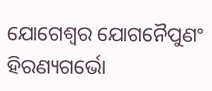ଯୋଗେଶ୍ୱର ଯୋଗନୈପୁଣଂ
ହିରଣ୍ୟଗର୍ଭୋ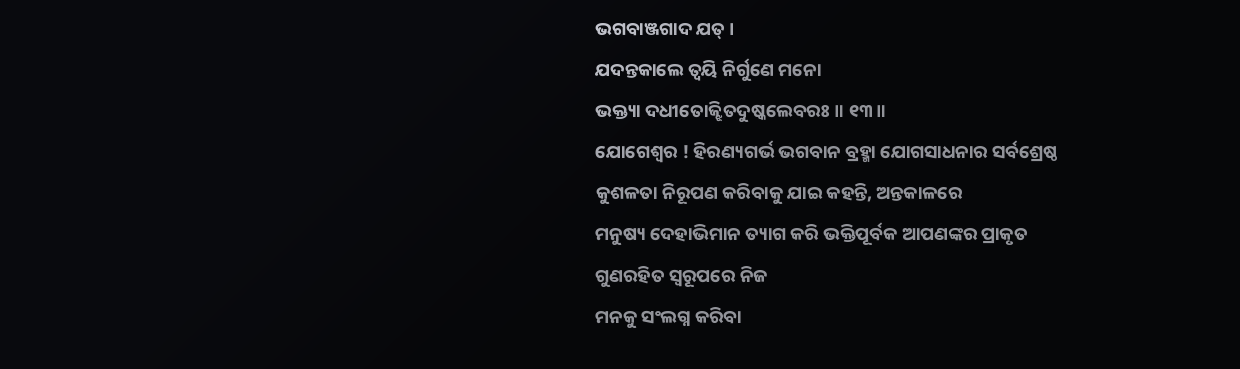ଭଗବାଞ୍ଜଗାଦ ଯତ୍ ।
ଯଦନ୍ତକାଲେ ତ୍ୱୟି ନିର୍ଗୁଣେ ମନୋ
ଭକ୍ତ୍ୟା ଦଧୀତୋଜ୍ଝିତଦୁଷ୍କଲେବରଃ ॥ ୧୩॥
ଯୋଗେଶ୍ବର ! ହିରଣ୍ୟଗର୍ଭ ଭଗବାନ ବ୍ରହ୍ମା ଯୋଗସାଧନାର ସର୍ବଶ୍ରେଷ୍ଠ
କୁଶଳତା ନିରୂପଣ କରିବାକୁ ଯାଇ କହନ୍ତି, ଅନ୍ତକାଳରେ
ମନୁଷ୍ୟ ଦେହାଭିମାନ ତ୍ୟାଗ କରି ଭକ୍ତିପୂର୍ବକ ଆପଣଙ୍କର ପ୍ରାକୃତ ଗୁଣରହିତ ସ୍ବରୂପରେ ନିଜ
ମନକୁ ସଂଲଗ୍ନ କରିବା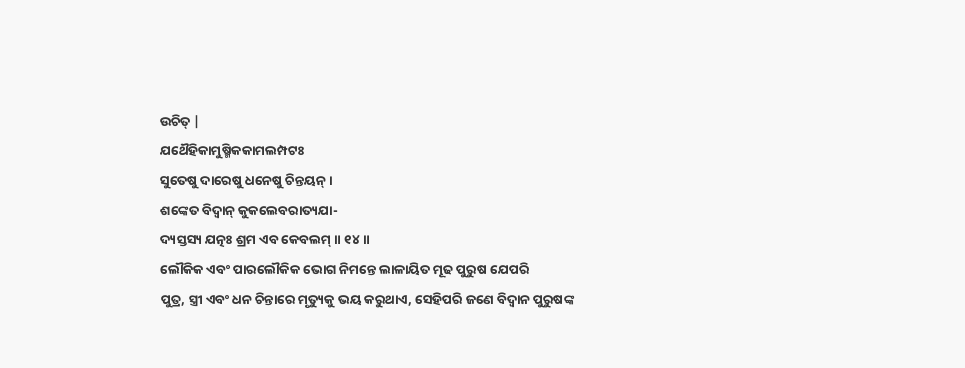ଉଚିତ୍ |
ଯଥୈହିକାମୁଷ୍ମିକକାମଲମ୍ପଟଃ
ସୁତେଷୁ ଦାରେଷୁ ଧନେଷୁ ଚିନ୍ତୟନ୍ ।
ଶଙ୍କେତ ବିଦ୍ୱାନ୍ କୁକଲେବରାତ୍ୟଯା-
ଦ୍ୟସ୍ତସ୍ୟ ଯତ୍ନଃ ଶ୍ରମ ଏବ କେବଲମ୍ ॥ ୧୪॥
ଲୌକିକ ଏବଂ ପାରଲୌକିକ ଭୋଗ ନିମନ୍ତେ ଲାଳାୟିତ ମୂଢ ପୁରୁଷ ଯେପରି
ପୁତ୍ର, ସ୍ତ୍ରୀ ଏବଂ ଧନ ଚିନ୍ତାରେ ମୃତ୍ୟୁକୁ ଭୟ କରୁଥାଏ, ସେହିପରି ଜଣେ ବିଦ୍ବାନ ପୁରୁଷଙ୍କ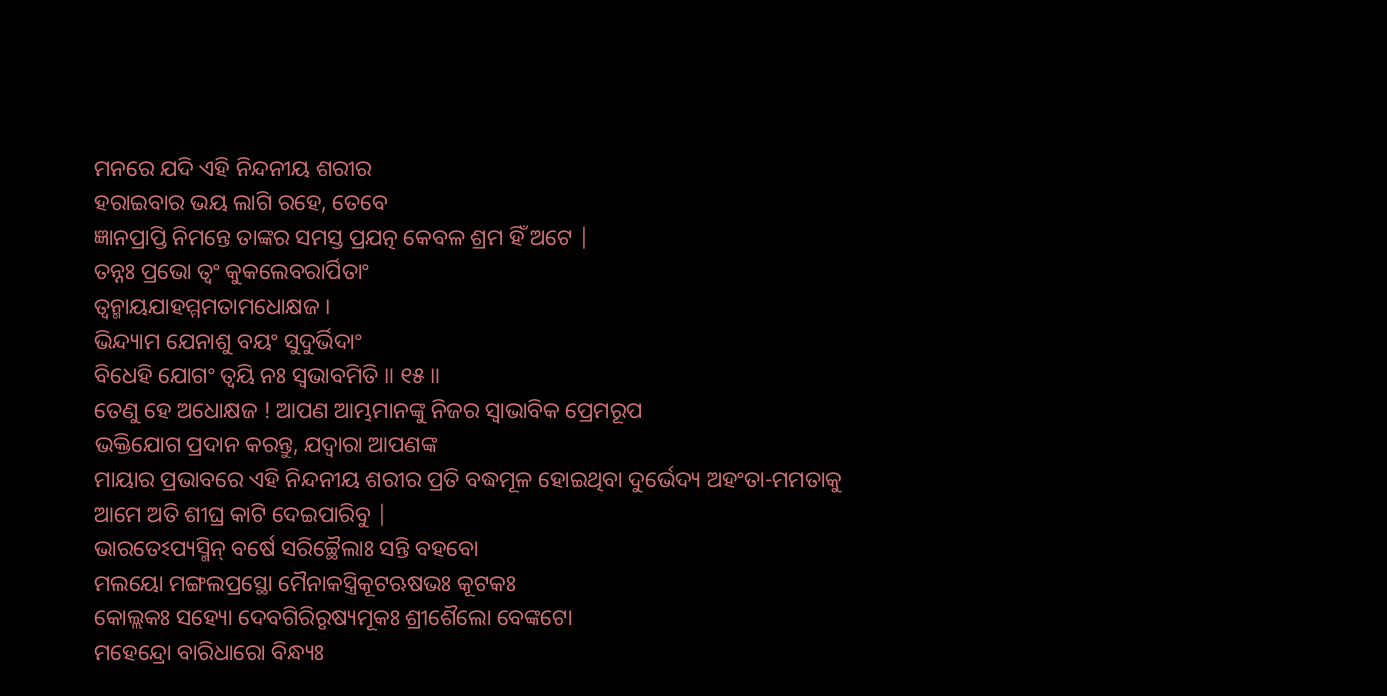ମନରେ ଯଦି ଏହି ନିନ୍ଦନୀୟ ଶରୀର
ହରାଇବାର ଭୟ ଲାଗି ରହେ, ତେବେ
ଜ୍ଞାନପ୍ରାପ୍ତି ନିମନ୍ତେ ତାଙ୍କର ସମସ୍ତ ପ୍ରଯତ୍ନ କେବଳ ଶ୍ରମ ହିଁ ଅଟେ |
ତନ୍ନଃ ପ୍ରଭୋ ତ୍ୱଂ କୁକଲେବରାର୍ପିତାଂ
ତ୍ୱନ୍ମାୟଯାହମ୍ମମତାମଧୋକ୍ଷଜ ।
ଭିନ୍ଦ୍ୟାମ ଯେନାଶୁ ବୟଂ ସୁଦୁର୍ଭିଦାଂ
ବିଧେହି ଯୋଗଂ ତ୍ୱୟି ନଃ ସ୍ୱଭାବମିତି ॥ ୧୫॥
ତେଣୁ ହେ ଅଧୋକ୍ଷଜ ! ଆପଣ ଆମ୍ଭମାନଙ୍କୁ ନିଜର ସ୍ବାଭାବିକ ପ୍ରେମରୂପ
ଭକ୍ତିଯୋଗ ପ୍ରଦାନ କରନ୍ତୁ, ଯଦ୍ବାରା ଆପଣଙ୍କ
ମାୟାର ପ୍ରଭାବରେ ଏହି ନିନ୍ଦନୀୟ ଶରୀର ପ୍ରତି ବଦ୍ଧମୂଳ ହୋଇଥିବା ଦୁର୍ଭେଦ୍ୟ ଅହଂତା-ମମତାକୁ
ଆମେ ଅତି ଶୀଘ୍ର କାଟି ଦେଇପାରିବୁ |
ଭାରତେଽପ୍ୟସ୍ମିନ୍ ବର୍ଷେ ସରିଚ୍ଛୈଲାଃ ସନ୍ତି ବହବୋ
ମଲୟୋ ମଙ୍ଗଲପ୍ରସ୍ଥୋ ମୈନାକସ୍ତ୍ରିକୂଟଋଷଭଃ କୂଟକଃ
କୋଲ୍ଲକଃ ସହ୍ୟୋ ଦେବଗିରିରୃଷ୍ୟମୂକଃ ଶ୍ରୀଶୈଲୋ ବେଙ୍କଟୋ
ମହେନ୍ଦ୍ରୋ ବାରିଧାରୋ ବିନ୍ଧ୍ୟଃ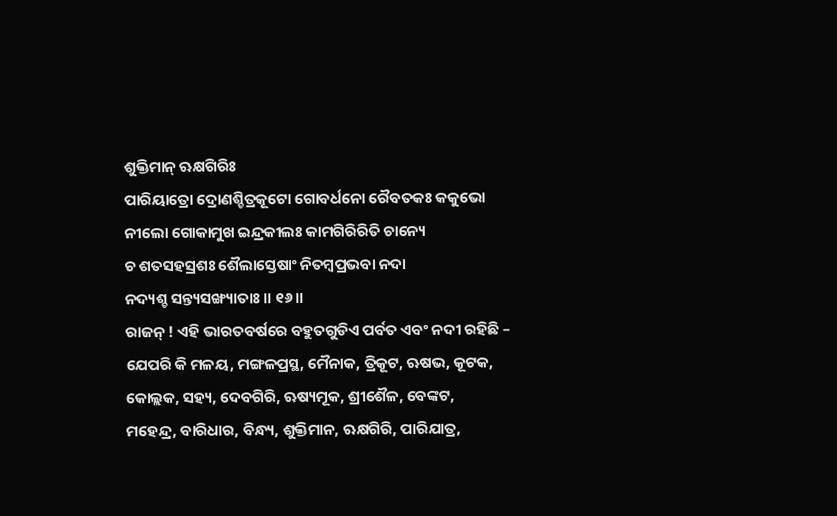ଶୁକ୍ତିମାନ୍ ଋକ୍ଷଗିରିଃ
ପାରିୟାତ୍ରୋ ଦ୍ରୋଣଶ୍ଚିତ୍ରକୂଟୋ ଗୋବର୍ଧନୋ ରୈବତକଃ କକୁଭୋ
ନୀଲୋ ଗୋକାମୁଖ ଇନ୍ଦ୍ରକୀଲଃ କାମଗିରିରିତି ଚାନ୍ୟେ
ଚ ଶତସହସ୍ରଶଃ ଶୈଲାସ୍ତେଷାଂ ନିତମ୍ବପ୍ରଭବା ନଦା
ନଦ୍ୟଶ୍ଚ ସନ୍ତ୍ୟସଙ୍ଖ୍ୟାତାଃ ॥ ୧୬॥
ରାଜନ୍ ! ଏହି ଭାରତବର୍ଷରେ ବହୁତଗୁଡିଏ ପର୍ବତ ଏବଂ ନଦୀ ରହିଛି –
ଯେପରି କି ମଳୟ, ମଙ୍ଗଳପ୍ରସ୍ଥ, ମୈନାକ, ତ୍ରିକୂଟ, ଋଷଭ, କୂଟକ, କୋଲ୍ଲକ, ସହ୍ୟ, ଦେବଗିରି, ଋଷ୍ୟମୂକ, ଶ୍ରୀଶୈଳ, ବେଙ୍କଟ,
ମହେନ୍ଦ୍ର, ବାରିଧାର, ବିନ୍ଧ୍ୟ, ଶୁକ୍ତିମାନ, ଋକ୍ଷଗିରି, ପାରିଯାତ୍ର,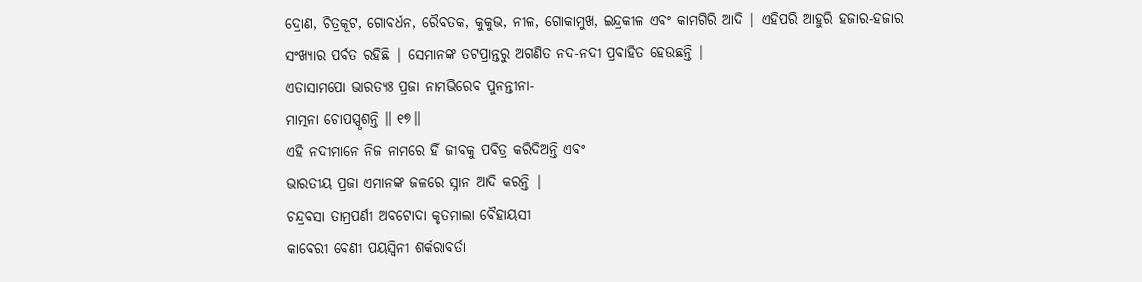ଦ୍ରୋଣ, ଚିତ୍ରକୂଟ, ଗୋବର୍ଧନ, ରୈବତକ, କୁକୁଭ, ନୀଳ, ଗୋକାମୁଖ, ଇନ୍ଦ୍ରକୀଳ ଏବଂ କାମଗିରି ଆଦି | ଏହିପରି ଆହୁରି ହଜାର-ହଜାର
ସଂଖ୍ୟାର ପର୍ବତ ରହିଛି | ସେମାନଙ୍କ ତଟପ୍ରାନ୍ତରୁ ଅଗଣିତ ନଦ-ନଦୀ ପ୍ରବାହିତ ହେଉଛନ୍ତି |
ଏତାସାମପୋ ଭାରତ୍ୟଃ ପ୍ରଜା ନାମଭିରେବ ପୁନନ୍ତୀନା-
ମାତ୍ମନା ଚୋପସ୍ପୃଶନ୍ତି ॥ ୧୭॥
ଏହି ନଦୀମାନେ ନିଜ ନାମରେ ହିଁ ଜୀବକୁ ପବିତ୍ର କରିଦିଅନ୍ତି ଏବଂ
ଭାରତୀୟ ପ୍ରଜା ଏମାନଙ୍କ ଜଳରେ ସ୍ନାନ ଆଦି କରନ୍ତି |
ଚନ୍ଦ୍ରବସା ତାମ୍ରପର୍ଣୀ ଅବଟୋଦା କୃତମାଲା ବୈହାୟସୀ
କାବେରୀ ବେଣୀ ପୟସ୍ୱିନୀ ଶର୍କରାବର୍ତା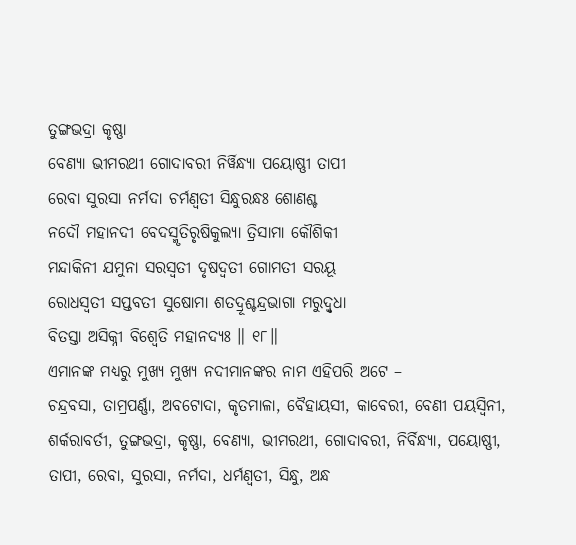ତୁଙ୍ଗଭଦ୍ରା କୃଷ୍ଣା
ବେଣ୍ୟା ଭୀମରଥୀ ଗୋଦାବରୀ ନିର୍ୱିନ୍ଧ୍ୟା ପୟୋଷ୍ଣୀ ତାପୀ
ରେବା ସୁରସା ନର୍ମଦା ଚର୍ମଣ୍ୱତୀ ସିନ୍ଧୁରନ୍ଧଃ ଶୋଣଶ୍ଚ
ନଦୌ ମହାନଦୀ ବେଦସ୍ମୃତିରୃଷିକୁଲ୍ୟା ତ୍ରିସାମା କୌଶିକୀ
ମନ୍ଦାକିନୀ ଯମୁନା ସରସ୍ୱତୀ ଦୃଷଦ୍ୱତୀ ଗୋମତୀ ସରୟୂ
ରୋଧସ୍ୱତୀ ସପ୍ତବତୀ ସୁଷୋମା ଶତଦ୍ରୂଶ୍ଚନ୍ଦ୍ରଭାଗା ମରୁଦ୍ୱୃଧା
ବିତସ୍ତା ଅସିକ୍ନୀ ବିଶ୍ୱେତି ମହାନଦ୍ୟଃ ॥ ୧୮॥
ଏମାନଙ୍କ ମଧ୍ୟରୁ ମୁଖ୍ୟ ମୁଖ୍ୟ ନଦୀମାନଙ୍କର ନାମ ଏହିପରି ଅଟେ –
ଚନ୍ଦ୍ରବସା, ତାମ୍ରପର୍ଣ୍ଣା, ଅବଟୋଦା, କୃତମାଳା, ବୈହାୟସୀ, କାବେରୀ, ବେଣୀ ପୟସ୍ବିନୀ, ଶର୍କରାବର୍ତୀ, ତୁଙ୍ଗଭଦ୍ରା, କୃଷ୍ଣା, ବେଣ୍ୟା, ଭୀମରଥୀ, ଗୋଦାବରୀ, ନିର୍ବିନ୍ଧ୍ୟା, ପୟୋଷ୍ଣୀ, ତାପୀ, ରେବା, ସୁରସା, ନର୍ମଦା, ଧର୍ମଣ୍ୱତୀ, ସିନ୍ଧୁ, ଅନ୍ଧ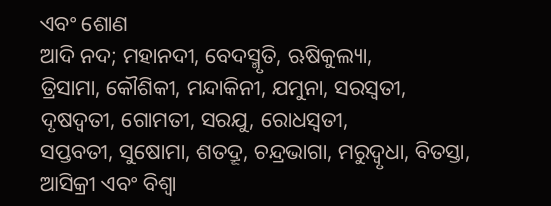ଏବଂ ଶୋଣ
ଆଦି ନଦ; ମହାନଦୀ, ବେଦସ୍ମୃତି, ଋଷିକୁଲ୍ୟା,
ତ୍ରିସାମା, କୌଶିକୀ, ମନ୍ଦାକିନୀ, ଯମୁନା, ସରସ୍ବତୀ, ଦୃଷଦ୍ବତୀ, ଗୋମତୀ, ସରଯୁ, ରୋଧସ୍ବତୀ,
ସପ୍ତବତୀ, ସୁଷୋମା, ଶତଦ୍ରୂ, ଚନ୍ଦ୍ରଭାଗା, ମରୁଦ୍ବୃଧା, ବିତସ୍ତା,
ଆସିକ୍ରୀ ଏବଂ ବିଶ୍ଵା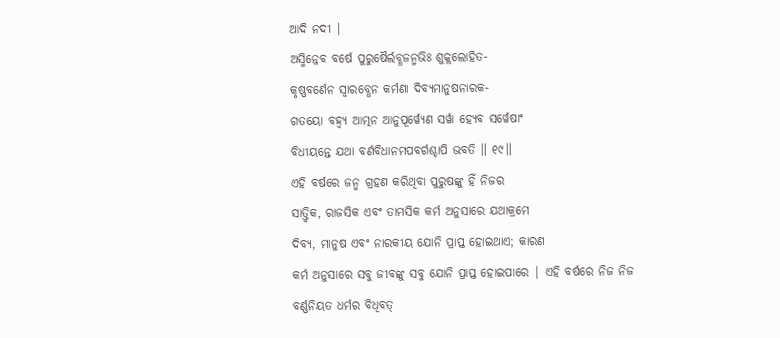ଆଦି ନଦୀ |
ଅସ୍ମିନ୍ନେବ ବର୍ଷେ ପୁରୁଷୈର୍ଲବ୍ଧଜନ୍ମଭିଃ ଶୁକ୍ଲଲୋହିତ-
କୃଷ୍ଣବର୍ଣେନ ସ୍ୱାରବ୍ଧେନ କର୍ମଣା ଦିବ୍ୟମାନୁଷନାରକ-
ଗତୟୋ ବହ୍ୱ୍ୟ ଆତ୍ମନ ଆନୁପୂର୍ୱ୍ୟେଣ ସର୍ୱା ହ୍ୟେବ ସର୍ୱେଷାଂ
ବିଧୀୟନ୍ତେ ଯଥା ବର୍ଣବିଧାନମପବର୍ଗଶ୍ଚାପି ଭବତି ॥ ୧୯॥
ଏହି ବର୍ଷରେ ଜନ୍ମ ଗ୍ରହଣ କରିଥିବା ପୁରୁଷଙ୍କୁ ହିଁ ନିଜର
ସାତ୍ତ୍ବିକ, ରାଜସିକ ଏବଂ ତାମସିକ କର୍ମ ଅନୁସାରେ ଯଥାକ୍ରମେ
ଦିବ୍ୟ, ମାନୁଷ ଏବଂ ନାରକୀୟ ଯୋନି ପ୍ରାପ୍ତ ହୋଇଥାଏ; କାରଣ
କର୍ମ ଅନୁସାରେ ସବୁ ଜୀବଙ୍କୁ ସବୁ ଯୋନି ପ୍ରାପ୍ତ ହୋଇପାରେ | ଏହି ବର୍ଷରେ ନିଜ ନିଜ
ବର୍ଣ୍ଣନିୟତ ଧର୍ମର ବିଧିବତ୍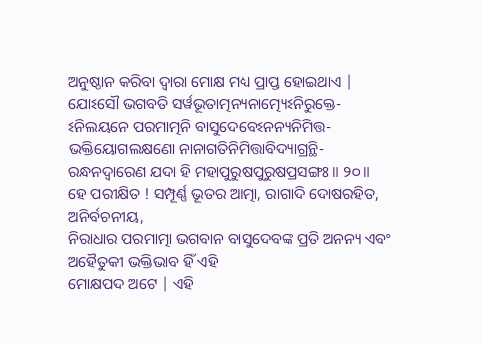ଅନୁଷ୍ଠାନ କରିବା ଦ୍ବାରା ମୋକ୍ଷ ମଧ୍ୟ ପ୍ରାପ୍ତ ହୋଇଥାଏ |
ଯୋଽସୌ ଭଗବତି ସର୍ୱଭୂତାତ୍ମନ୍ୟନାତ୍ମ୍ୟେଽନିରୁକ୍ତେ-
ଽନିଲୟନେ ପରମାତ୍ମନି ବାସୁଦେବେଽନନ୍ୟନିମିତ୍ତ-
ଭକ୍ତିୟୋଗଲକ୍ଷଣୋ ନାନାଗତିନିମିତ୍ତାବିଦ୍ୟାଗ୍ରନ୍ଥି-
ରନ୍ଧନଦ୍ୱାରେଣ ଯଦା ହି ମହାପୁରୁଷପୁରୁଷପ୍ରସଙ୍ଗଃ ॥ ୨୦॥
ହେ ପରୀକ୍ଷିତ ! ସମ୍ପୂର୍ଣ୍ଣ ଭୂତର ଆତ୍ମା, ରାଗାଦି ଦୋଷରହିତ, ଅନିର୍ବଚନୀୟ,
ନିରାଧାର ପରମାତ୍ମା ଭଗବାନ ବାସୁଦେବଙ୍କ ପ୍ରତି ଅନନ୍ୟ ଏବଂ ଅହୈତୁକୀ ଭକ୍ତିଭାବ ହିଁ ଏହି
ମୋକ୍ଷପଦ ଅଟେ | ଏହି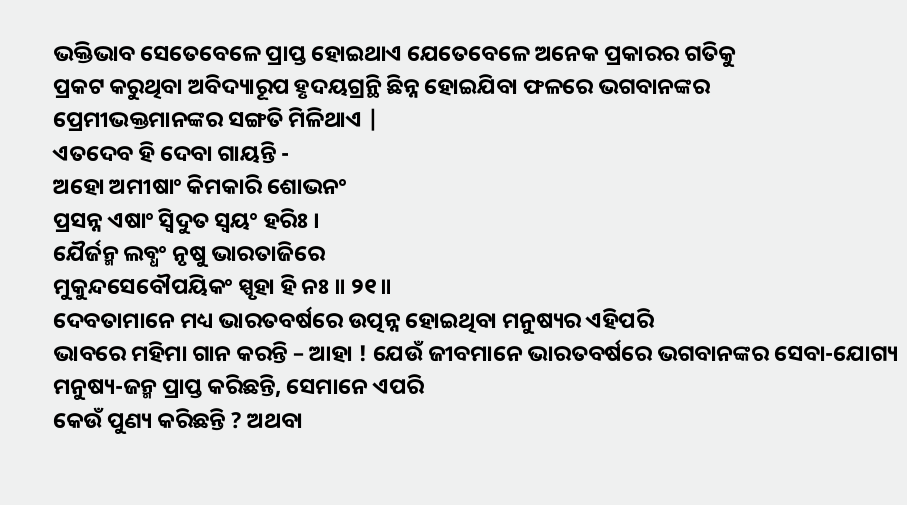ଭକ୍ତିଭାବ ସେତେବେଳେ ପ୍ରାପ୍ତ ହୋଇଥାଏ ଯେତେବେଳେ ଅନେକ ପ୍ରକାରର ଗତିକୁ
ପ୍ରକଟ କରୁଥିବା ଅବିଦ୍ୟାରୂପ ହୃଦୟଗ୍ରନ୍ଥି ଛିନ୍ନ ହୋଇଯିବା ଫଳରେ ଭଗବାନଙ୍କର
ପ୍ରେମୀଭକ୍ତମାନଙ୍କର ସଙ୍ଗତି ମିଳିଥାଏ |
ଏତଦେବ ହି ଦେବା ଗାୟନ୍ତି -
ଅହୋ ଅମୀଷାଂ କିମକାରି ଶୋଭନଂ
ପ୍ରସନ୍ନ ଏଷାଂ ସ୍ୱିଦୁତ ସ୍ୱୟଂ ହରିଃ ।
ଯୈର୍ଜନ୍ମ ଲବ୍ଧଂ ନୃଷୁ ଭାରତାଜିରେ
ମୁକୁନ୍ଦସେବୌପୟିକଂ ସ୍ପୃହା ହି ନଃ ॥ ୨୧॥
ଦେବତାମାନେ ମଧ୍ୟ ଭାରତବର୍ଷରେ ଉତ୍ପନ୍ନ ହୋଇଥିବା ମନୁଷ୍ୟର ଏହିପରି
ଭାବରେ ମହିମା ଗାନ କରନ୍ତି – ଆହା ! ଯେଉଁ ଜୀବମାନେ ଭାରତବର୍ଷରେ ଭଗବାନଙ୍କର ସେବା-ଯୋଗ୍ୟ
ମନୁଷ୍ୟ-ଜନ୍ମ ପ୍ରାପ୍ତ କରିଛନ୍ତି, ସେମାନେ ଏପରି
କେଉଁ ପୁଣ୍ୟ କରିଛନ୍ତି ? ଅଥବା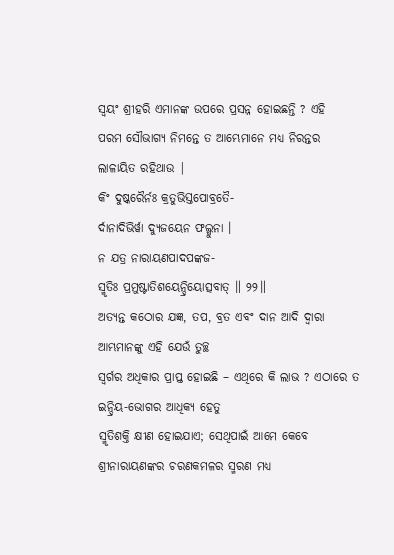ସ୍ବୟଂ ଶ୍ରୀହରି ଏମାନଙ୍କ ଉପରେ ପ୍ରସନ୍ନ ହୋଇଛନ୍ତି ? ଏହି
ପରମ ସୌଭାଗ୍ୟ ନିମନ୍ତେ ତ ଆମ୍ଭେମାନେ ମଧ୍ୟ ନିରନ୍ତର ଲାଳାୟିତ ରହିଥାଉ |
କିଂ ଦୁଷ୍କରୈର୍ନଃ କ୍ରତୁଭିସ୍ତପୋବ୍ରତୈ-
ର୍ଦାନାଦିଭିର୍ୱା ଦ୍ୟୁଜୟେନ ଫଲ୍ଗୁନା ।
ନ ଯତ୍ର ନାରାୟଣପାଦପଙ୍କଜ-
ସ୍ମୃତିଃ ପ୍ରମୁଷ୍ଟାତିଶୟେନ୍ଦ୍ରିୟୋତ୍ସବାତ୍ ॥ ୨୨॥
ଅତ୍ୟନ୍ତ କଠୋର ଯଜ୍ଞ, ତପ, ବ୍ରତ ଏବଂ ଦାନ ଆଦି ଦ୍ବାରା ଆମ୍ଭମାନଙ୍କୁ ଏହି ଯେଉଁ ତୁଚ୍ଛ
ସ୍ବର୍ଗର ଅଧିକାର ପ୍ରାପ୍ତ ହୋଇଛି – ଏଥିରେ କି ଲାଭ ? ଏଠାରେ ତ ଇନ୍ଦ୍ରିୟ-ଭୋଗର ଆଧିକ୍ୟ ହେତୁ
ସ୍ମୃତିଶକ୍ତି କ୍ଷୀଣ ହୋଇଯାଏ; ସେଥିପାଇଁ ଆମେ କେବେ ଶ୍ରୀନାରାୟଣଙ୍କର ଚରଣକମଳର ସ୍ମରଣ ମଧ୍ୟ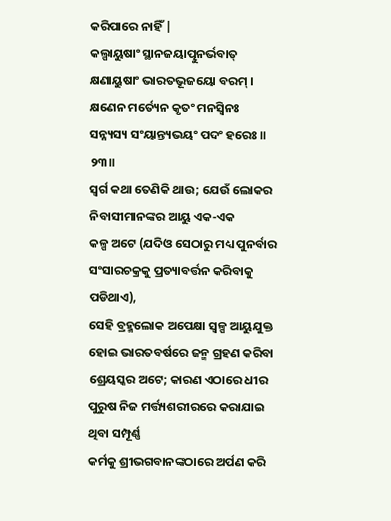କରିପାରେ ନାହିଁ |
କଲ୍ପାୟୁଷାଂ ସ୍ଥାନଜୟାତ୍ପୁନର୍ଭବାତ୍
କ୍ଷଣାୟୁଷାଂ ଭାରତଭୂଜୟୋ ବରମ୍ ।
କ୍ଷଣେନ ମର୍ତ୍ୟେନ କୃତଂ ମନସ୍ୱିନଃ
ସନ୍ନ୍ୟସ୍ୟ ସଂୟାନ୍ତ୍ୟଭୟଂ ପଦଂ ହରେଃ ॥ ୨୩॥
ସ୍ବର୍ଗ କଥା ତେଣିକି ଥାଉ; ଯେଉଁ ଲୋକର ନିବାସୀମାନଙ୍କର ଆୟୁ ଏକ-ଏକ
କଳ୍ପ ଅଟେ (ଯଦିଓ ସେଠାରୁ ମଧ୍ୟ ପୁନର୍ବାର ସଂସାରଚକ୍ରକୁ ପ୍ରତ୍ୟାବର୍ତ୍ତନ କରିବାକୁ ପଡିଥାଏ),
ସେହି ବ୍ରହ୍ମଲୋକ ଅପେକ୍ଷା ସ୍ବଳ୍ପ ଆୟୁଯୁକ୍ତ ହୋଇ ଭାରତବର୍ଷରେ ଜନ୍ମ ଗ୍ରହଣ କରିବା
ଶ୍ରେୟସ୍କର ଅଟେ; କାରଣ ଏଠାରେ ଧୀର ପୁରୁଷ ନିଜ ମର୍ତ୍ତ୍ୟଶରୀରରେ କରାଯାଇ ଥିବା ସମ୍ପୂର୍ଣ୍ଣ
କର୍ମକୁ ଶ୍ରୀଭଗବାନଙ୍କଠାରେ ଅର୍ପଣ କରି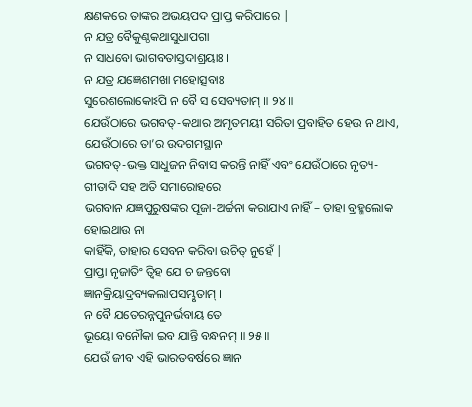କ୍ଷଣକରେ ତାଙ୍କର ଅଭୟପଦ ପ୍ରାପ୍ତ କରିପାରେ |
ନ ଯତ୍ର ବୈକୁଣ୍ଠକଥାସୁଧାପଗା
ନ ସାଧବୋ ଭାଗବତାସ୍ତଦାଶ୍ରୟାଃ ।
ନ ଯତ୍ର ଯଜ୍ଞେଶମଖା ମହୋତ୍ସବାଃ
ସୁରେଶଲୋକୋଽପି ନ ବୈ ସ ସେବ୍ୟତାମ୍ ॥ ୨୪॥
ଯେଉଁଠାରେ ଭଗବତ୍-କଥାର ଅମୃତମୟୀ ସରିତା ପ୍ରବାହିତ ହେଉ ନ ଥାଏ, ଯେଉଁଠାରେ ତା’ର ଉଦଗମସ୍ଥାନ
ଭଗବତ୍-ଭକ୍ତ ସାଧୁଜନ ନିବାସ କରନ୍ତି ନାହିଁ ଏବଂ ଯେଉଁଠାରେ ନୃତ୍ୟ-ଗୀତାଦି ସହ ଅତି ସମାରୋହରେ
ଭଗବାନ ଯଜ୍ଞପୁରୁଷଙ୍କର ପୂଜା-ଅର୍ଚ୍ଚନା କରାଯାଏ ନାହିଁ – ତାହା ବ୍ରହ୍ମଲୋକ ହୋଇଥାଉ ନା
କାହିଁକି, ତାହାର ସେବନ କରିବା ଉଚିତ୍ ନୁହେଁ |
ପ୍ରାପ୍ତା ନୃଜାତିଂ ତ୍ୱିହ ଯେ ଚ ଜନ୍ତବୋ
ଜ୍ଞାନକ୍ରିୟାଦ୍ରବ୍ୟକଲାପସମ୍ଭୃତାମ୍ ।
ନ ବୈ ଯତେରନ୍ନପୁନର୍ଭବାୟ ତେ
ଭୂୟୋ ବନୌକା ଇବ ଯାନ୍ତି ବନ୍ଧନମ୍ ॥ ୨୫॥
ଯେଉଁ ଜୀବ ଏହି ଭାରତବର୍ଷରେ ଜ୍ଞାନ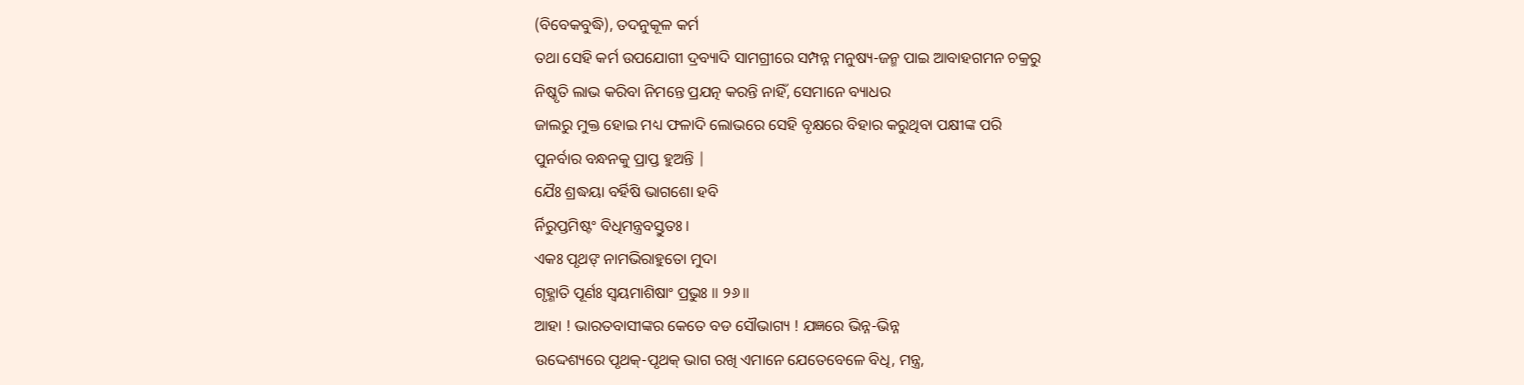(ବିବେକବୁଦ୍ଧି), ତଦନୁକୂଳ କର୍ମ
ତଥା ସେହି କର୍ମ ଉପଯୋଗୀ ଦ୍ରବ୍ୟାଦି ସାମଗ୍ରୀରେ ସମ୍ପନ୍ନ ମନୁଷ୍ୟ-ଜନ୍ମ ପାଇ ଆବାହଗମନ ଚକ୍ରରୁ
ନିଷ୍କୃତି ଲାଭ କରିବା ନିମନ୍ତେ ପ୍ରଯତ୍ନ କରନ୍ତି ନାହିଁ, ସେମାନେ ବ୍ୟାଧର
ଜାଲରୁ ମୁକ୍ତ ହୋଇ ମଧ୍ୟ ଫଳାଦି ଲୋଭରେ ସେହି ବୃକ୍ଷରେ ବିହାର କରୁଥିବା ପକ୍ଷୀଙ୍କ ପରି
ପୁନର୍ବାର ବନ୍ଧନକୁ ପ୍ରାପ୍ତ ହୁଅନ୍ତି |
ଯୈଃ ଶ୍ରଦ୍ଧୟା ବର୍ହିଷି ଭାଗଶୋ ହବି
ର୍ନିରୁପ୍ତମିଷ୍ଟଂ ବିଧିମନ୍ତ୍ରବସ୍ତୁତଃ ।
ଏକଃ ପୃଥଙ୍ ନାମଭିରାହୁତୋ ମୁଦା
ଗୃହ୍ଣାତି ପୂର୍ଣଃ ସ୍ୱୟମାଶିଷାଂ ପ୍ରଭୁଃ ॥ ୨୬॥
ଆହା ! ଭାରତବାସୀଙ୍କର କେତେ ବଡ ସୌଭାଗ୍ୟ ! ଯଜ୍ଞରେ ଭିନ୍ନ-ଭିନ୍ନ
ଉଦ୍ଦେଶ୍ୟରେ ପୃଥକ୍-ପୃଥକ୍ ଭାଗ ରଖି ଏମାନେ ଯେତେବେଳେ ବିଧି, ମନ୍ତ୍ର,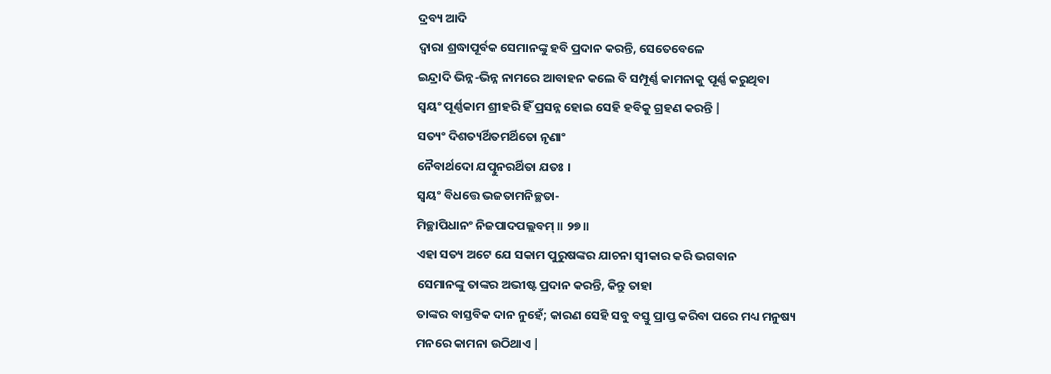ଦ୍ରବ୍ୟ ଆଦି
ଦ୍ବାରା ଶ୍ରଦ୍ଧାପୂର୍ବକ ସେମାନଙ୍କୁ ହବି ପ୍ରଦାନ କରନ୍ତି, ସେତେବେଳେ
ଇନ୍ଦ୍ରାଦି ଭିନ୍ନ-ଭିନ୍ନ ନାମରେ ଆବାହନ କଲେ ବି ସମ୍ପୂର୍ଣ୍ଣ କାମନାକୁ ପୂର୍ଣ୍ଣ କରୁଥିବା
ସ୍ବୟଂ ପୂର୍ଣ୍ଣକାମ ଶ୍ରୀହରି ହିଁ ପ୍ରସନ୍ନ ହୋଇ ସେହି ହବିକୁ ଗ୍ରହଣ କରନ୍ତି |
ସତ୍ୟଂ ଦିଶତ୍ୟର୍ଥିତମର୍ଥିତୋ ନୃଣାଂ
ନୈବାର୍ଥଦୋ ଯତ୍ପୁନରର୍ଥିତା ଯତଃ ।
ସ୍ୱୟଂ ବିଧତ୍ତେ ଭଜତାମନିଚ୍ଛତା-
ମିଚ୍ଛାପିଧାନଂ ନିଜପାଦପଲ୍ଲବମ୍ ॥ ୨୭॥
ଏହା ସତ୍ୟ ଅଟେ ଯେ ସକାମ ପୁରୁଷଙ୍କର ଯାଚନା ସ୍ବୀକାର କରି ଭଗବାନ
ସେମାନଙ୍କୁ ତାଙ୍କର ଅଭୀଷ୍ଟ ପ୍ରଦାନ କରନ୍ତି, କିନ୍ତୁ ତାହା
ତାଙ୍କର ବାସ୍ତବିକ ଦାନ ନୁହେଁ; କାରଣ ସେହି ସବୁ ବସ୍ତୁ ପ୍ରାପ୍ତ କରିବା ପରେ ମଧ୍ୟ ମନୁଷ୍ୟ
ମନରେ କାମନା ଉଠିଥାଏ |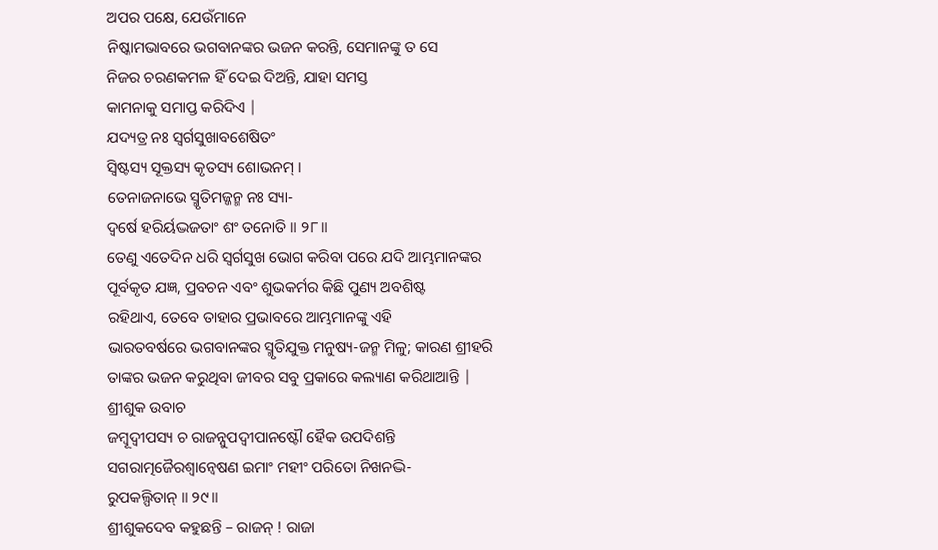ଅପର ପକ୍ଷେ, ଯେଉଁମାନେ
ନିଷ୍କାମଭାବରେ ଭଗବାନଙ୍କର ଭଜନ କରନ୍ତି, ସେମାନଙ୍କୁ ତ ସେ
ନିଜର ଚରଣକମଳ ହିଁ ଦେଇ ଦିଅନ୍ତି, ଯାହା ସମସ୍ତ
କାମନାକୁ ସମାପ୍ତ କରିଦିଏ |
ଯଦ୍ୟତ୍ର ନଃ ସ୍ୱର୍ଗସୁଖାବଶେଷିତଂ
ସ୍ୱିଷ୍ଟସ୍ୟ ସୂକ୍ତସ୍ୟ କୃତସ୍ୟ ଶୋଭନମ୍ ।
ତେନାଜନାଭେ ସ୍ମୃତିମଜ୍ଜନ୍ମ ନଃ ସ୍ୟା-
ଦ୍ୱର୍ଷେ ହରିର୍ୟଦ୍ଭଜତାଂ ଶଂ ତନୋତି ॥ ୨୮॥
ତେଣୁ ଏତେଦିନ ଧରି ସ୍ବର୍ଗସୁଖ ଭୋଗ କରିବା ପରେ ଯଦି ଆମ୍ଭମାନଙ୍କର
ପୂର୍ବକୃତ ଯଜ୍ଞ, ପ୍ରବଚନ ଏବଂ ଶୁଭକର୍ମର କିଛି ପୁଣ୍ୟ ଅବଶିଷ୍ଟ
ରହିଥାଏ, ତେବେ ତାହାର ପ୍ରଭାବରେ ଆମ୍ଭମାନଙ୍କୁ ଏହି
ଭାରତବର୍ଷରେ ଭଗବାନଙ୍କର ସ୍ମୃତିଯୁକ୍ତ ମନୁଷ୍ୟ-ଜନ୍ମ ମିଳୁ; କାରଣ ଶ୍ରୀହରି
ତାଙ୍କର ଭଜନ କରୁଥିବା ଜୀବର ସବୁ ପ୍ରକାରେ କଲ୍ୟାଣ କରିଥାଆନ୍ତି |
ଶ୍ରୀଶୁକ ଉବାଚ
ଜମ୍ବୂଦ୍ୱୀପସ୍ୟ ଚ ରାଜନ୍ନୁପଦ୍ୱୀପାନଷ୍ଟୌ ହୈକ ଉପଦିଶନ୍ତି
ସଗରାତ୍ମଜୈରଶ୍ୱାନ୍ୱେଷଣ ଇମାଂ ମହୀଂ ପରିତୋ ନିଖନଦ୍ଭି-
ରୁପକଲ୍ପିତାନ୍ ॥ ୨୯॥
ଶ୍ରୀଶୁକଦେବ କହୁଛନ୍ତି – ରାଜନ୍ ! ରାଜା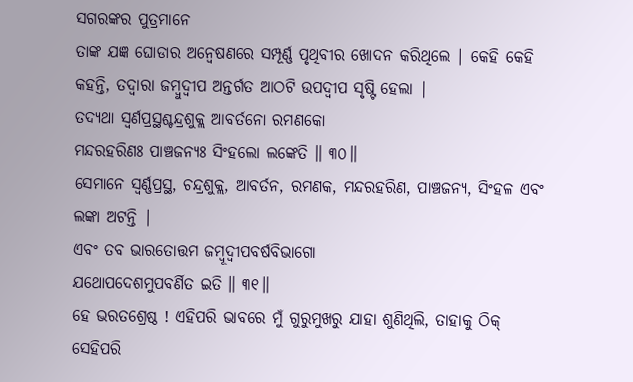ସଗରଙ୍କର ପୁତ୍ରମାନେ
ତାଙ୍କ ଯଜ୍ଞ ଘୋଡାର ଅନ୍ବେଷଣରେ ସମ୍ପୂର୍ଣ୍ଣ ପୃଥିବୀର ଖୋଦନ କରିଥିଲେ | କେହି କେହି କହନ୍ତି, ତଦ୍ବାରା ଜମ୍ବୁଦ୍ବୀପ ଅନ୍ତର୍ଗତ ଆଠଟି ଉପଦ୍ବୀପ ସୃଷ୍ଟି ହେଲା |
ତଦ୍ୟଥା ସ୍ୱର୍ଣପ୍ରସ୍ଥଶ୍ଚନ୍ଦ୍ରଶୁକ୍ଲ ଆବର୍ତନୋ ରମଣକୋ
ମନ୍ଦରହରିଣଃ ପାଞ୍ଚଜନ୍ୟଃ ସିଂହଲୋ ଲଙ୍କେତି ॥ ୩୦॥
ସେମାନେ ସ୍ବର୍ଣ୍ଣପ୍ରସ୍ଥ, ଚନ୍ଦ୍ରଶୁକ୍ଲ, ଆବର୍ତନ, ରମଣକ, ମନ୍ଦରହରିଣ, ପାଞ୍ଚଜନ୍ୟ, ସିଂହଳ ଏବଂ ଲଙ୍କା ଅଟନ୍ତି |
ଏବଂ ତବ ଭାରତୋତ୍ତମ ଜମ୍ବୂଦ୍ୱୀପବର୍ଷବିଭାଗୋ
ଯଥୋପଦେଶମୁପବର୍ଣିତ ଇତି ॥ ୩୧॥
ହେ ଭରତଶ୍ରେଷ୍ଠ ! ଏହିପରି ଭାବରେ ମୁଁ ଗୁରୁମୁଖରୁ ଯାହା ଶୁଣିଥିଲି, ତାହାକୁ ଠିକ୍ ସେହିପରି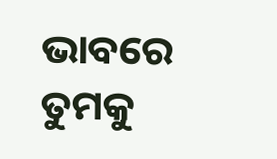ଭାବରେ ତୁମକୁ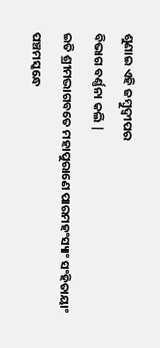ଶୁଣାଇ ଏହି ଜମ୍ବୁଦ୍ବୀପର
ବିଭାଗ ବର୍ଣ୍ଣନା କଲି |
ଇତି ଶ୍ରୀମଦ୍ଭାଗବତେ ମହାପୁରାଣେ ପାରମହଂସ୍ୟାଂ ସଂହିତାୟାଂ
ପଞ୍ଚମସ୍କନ୍ଧେ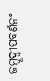ଜମ୍ବୂଦ୍ୱୀପବର୍ଣନଂ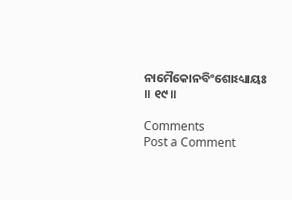ନାମୈକୋନବିଂଶୋଽଧ୍ୟାୟଃ ॥ ୧୯॥

Comments
Post a Comment